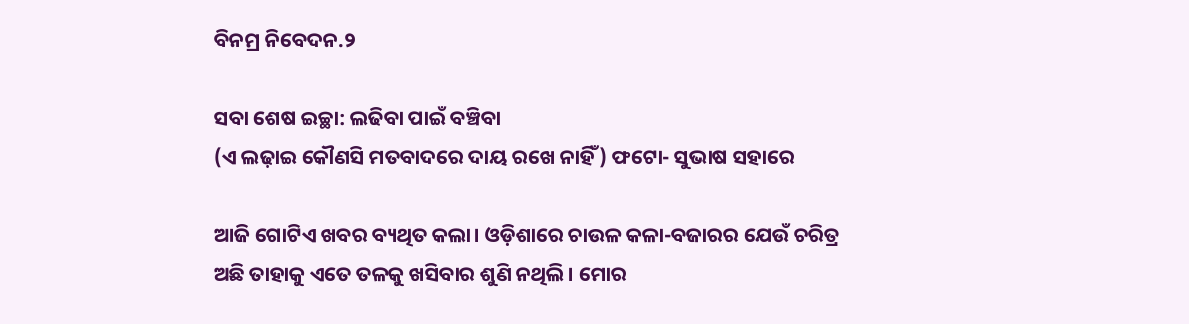ବିନମ୍ର ନିବେଦନ.୨

ସବା ଶେଷ ଇଚ୍ଛା: ଲଢିବା ପାଇଁ ବଞ୍ଚିବା
(ଏ ଲଢ଼ାଇ କୌଣସି ମତବାଦରେ ଦାୟ ରଖେ ନାହିଁ) ଫଟୋ- ସୁଭାଷ ସହାରେ

ଆଜି ଗୋଟିଏ ଖବର ବ୍ୟଥିତ କଲା। ଓଡ଼ିଶାରେ ଚାଉଳ କଳା-ବଜାରର ଯେଉଁ ଚରିତ୍ର ଅଛି ତାହାକୁ ଏତେ ତଳକୁ ଖସିବାର ଶୁଣି ନଥିଲି। ମୋର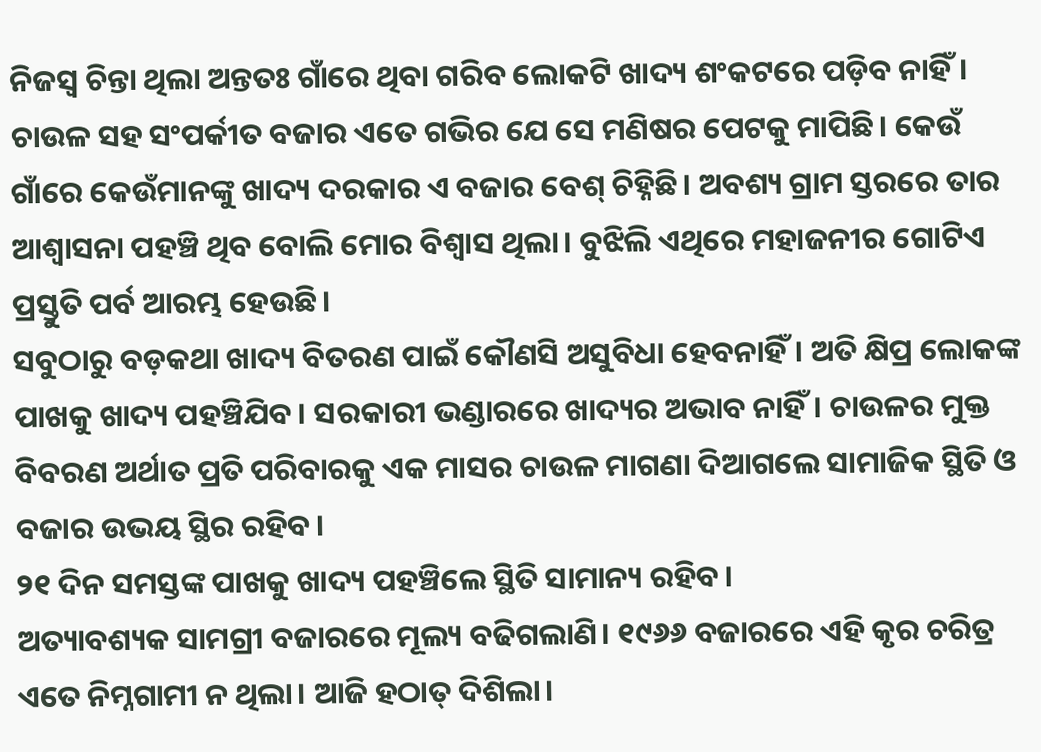ନିଜସ୍ଵ ଚିନ୍ତା ଥିଲା ଅନ୍ତତଃ ଗାଁରେ ଥିବା ଗରିବ ଲୋକଟି ଖାଦ୍ୟ ଶଂକଟରେ ପଡ଼ିବ ନାହିଁ। ଚାଉଳ ସହ ସଂପର୍କୀତ ବଜାର ଏତେ ଗଭିର ଯେ ସେ ମଣିଷର ପେଟକୁ ମାପିଛି। କେଉଁ ଗାଁରେ କେଉଁମାନଙ୍କୁ ଖାଦ୍ୟ ଦରକାର ଏ ବଜାର ବେଶ୍ ଚିହ୍ନିଛି। ଅବଶ୍ୟ ଗ୍ରାମ ସ୍ତରରେ ତାର ଆଶ୍ୱାସନା ପହଞ୍ଚି ଥିବ ବୋଲି ମୋର ବିଶ୍ୱାସ ଥିଲା। ବୁଝିଲି ଏଥିରେ ମହାଜନୀର ଗୋଟିଏ ପ୍ରସ୍ତୁତି ପର୍ବ ଆରମ୍ଭ ହେଉଛି।
ସବୁଠାରୁ ବଡ଼କଥା ଖାଦ୍ୟ ବିତରଣ ପାଇଁ କୌଣସି ଅସୁବିଧା ହେବନାହିଁ। ଅତି କ୍ଷିପ୍ର ଲୋକଙ୍କ ପାଖକୁ ଖାଦ୍ୟ ପହଞ୍ଚିଯିବ। ସରକାରୀ ଭଣ୍ଡାରରେ ଖାଦ୍ୟର ଅଭାବ ନାହିଁ। ଚାଉଳର ମୁକ୍ତ ବିବରଣ ଅର୍ଥାତ ପ୍ରତି ପରିବାରକୁ ଏକ ମାସର ଚାଉଳ ମାଗଣା ଦିଆଗଲେ ସାମାଜିକ ସ୍ଥିତି ଓ ବଜାର ଉଭୟ ସ୍ଥିର ରହିବ।
୨୧ ଦିନ ସମସ୍ତଙ୍କ ପାଖକୁ ଖାଦ୍ୟ ପହଞ୍ଚିଲେ ସ୍ଥିତି ସାମାନ୍ୟ ରହିବ।
ଅତ୍ୟାବଶ୍ୟକ ସାମଗ୍ରୀ ବଜାରରେ ମୂଲ୍ୟ ବଢିଗଲାଣି। ୧୯୬୬ ବଜାରରେ ଏହି କୃର ଚରିତ୍ର ଏତେ ନିମ୍ନଗାମୀ ନ ଥିଲା। ଆଜି ହଠାତ୍ ଦିଶିଲା।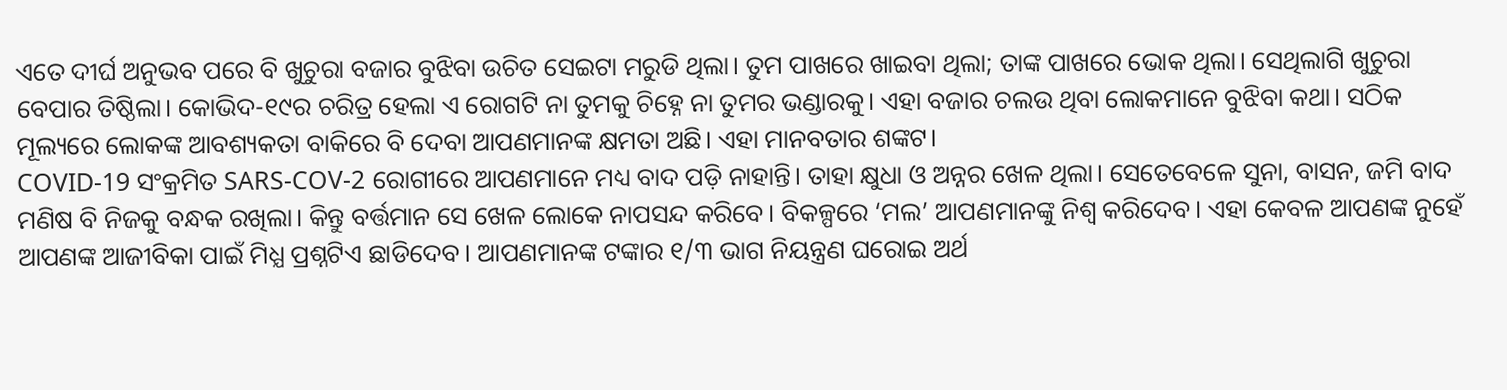ଏତେ ଦୀର୍ଘ ଅନୁଭବ ପରେ ବି ଖୁଚୁରା ବଜାର ବୁଝିବା ଉଚିତ ସେଇଟା ମରୁଡି ଥିଲା। ତୁମ ପାଖରେ ଖାଇବା ଥିଲା; ତାଙ୍କ ପାଖରେ ଭୋକ ଥିଲା। ସେଥିଲାଗି ଖୁଚୁରା ବେପାର ତିଷ୍ଠିଲା। କୋଭିଦ-୧୯ର ଚରିତ୍ର ହେଲା ଏ ରୋଗଟି ନା ତୁମକୁ ଚିହ୍ନେ ନା ତୁମର ଭଣ୍ଡାରକୁ। ଏହା ବଜାର ଚଲଉ ଥିବା ଲୋକମାନେ ବୁଝିବା କଥା। ସଠିକ ମୂଲ୍ୟରେ ଲୋକଙ୍କ ଆବଶ୍ୟକତା ବାକିରେ ବି ଦେବା ଆପଣମାନଙ୍କ କ୍ଷମତା ଅଛି। ଏହା ମାନବତାର ଶଙ୍କଟ।
COVID-19 ସଂକ୍ରମିତ SARS-COV-2 ରୋଗୀରେ ଆପଣମାନେ ମଧ୍ୟ ବାଦ ପଡ଼ି ନାହାନ୍ତି। ତାହା କ୍ଷୁଧା ଓ ଅନ୍ନର ଖେଳ ଥିଲା। ସେତେବେଳେ ସୁନା, ବାସନ, ଜମି ବାଦ ମଣିଷ ବି ନିଜକୁ ବନ୍ଧକ ରଖିଲା। କିନ୍ତୁ ବର୍ତ୍ତମାନ ସେ ଖେଳ ଲୋକେ ନାପସନ୍ଦ କରିବେ। ବିକଳ୍ପରେ ‘ମଲ’ ଆପଣମାନଙ୍କୁ ନିଶ୍ୱ କରିଦେବ। ଏହା କେବଳ ଆପଣଙ୍କ ନୁହେଁ ଆପଣଙ୍କ ଆଜୀବିକା ପାଇଁ ମିଧ୍ଯ ପ୍ରଶ୍ନଟିଏ ଛାଡିଦେବ। ଆପଣମାନଙ୍କ ଟଙ୍କାର ୧/୩ ଭାଗ ନିୟନ୍ତ୍ରଣ ଘରୋଇ ଅର୍ଥ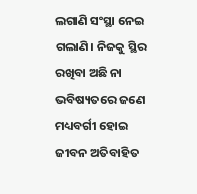ଲଗାଣି ସଂସ୍ଥା ନେଇ ଗଲାଣି। ନିଜକୁ ସ୍ଥିର ରଖିବା ଅଛି ନା ଭବିଷ୍ୟତରେ ଜଣେ ମଧ୍ୟବର୍ଗୀ ହୋଇ ଜୀବନ ଅତିବାହିତ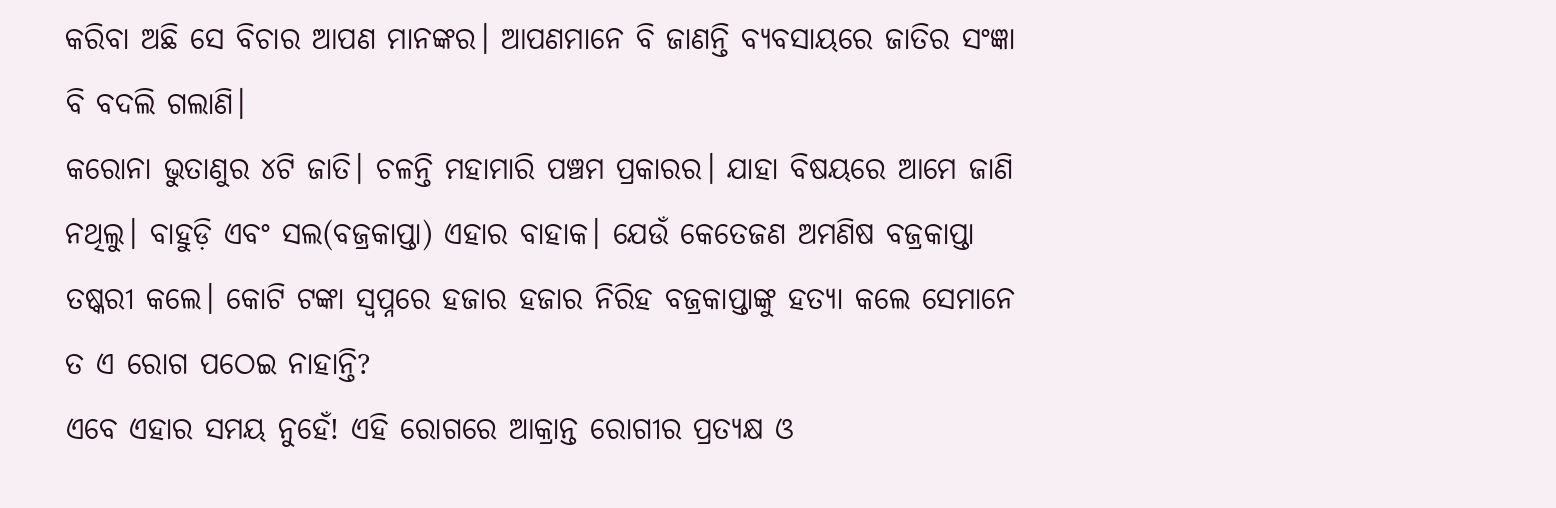କରିବା ଅଛି ସେ ବିଚାର ଆପଣ ମାନଙ୍କର। ଆପଣମାନେ ବି ଜାଣନ୍ତି ବ୍ୟବସାୟରେ ଜାତିର ସଂଜ୍ଞା ବି ବଦଲି ଗଲାଣି।
କରୋନା ଭୁତାଣୁର ୪ଟି ଜାତି। ଚଳନ୍ତି ମହାମାରି ପଞ୍ଚମ ପ୍ରକାରର। ଯାହା ବିଷୟରେ ଆମେ ଜାଣି ନଥିଲୁ। ବାହୁଡ଼ି ଏବଂ ସଲ(ବଜ୍ରକାପ୍ତା) ଏହାର ବାହାକ। ଯେଉଁ କେତେଜଣ ଅମଣିଷ ବଜ୍ରକାପ୍ତା ତଷ୍କରୀ କଲେ। କୋଟି ଟଙ୍କା ସ୍ୱପ୍ନରେ ହଜାର ହଜାର ନିରିହ ବଜ୍ରକାପ୍ତାଙ୍କୁ ହତ୍ୟା କଲେ ସେମାନେ ତ ଏ ରୋଗ ପଠେଇ ନାହାନ୍ତି?
ଏବେ ଏହାର ସମୟ ନୁହେଁ! ଏହି ରୋଗରେ ଆକ୍ରାନ୍ତ ରୋଗୀର ପ୍ରତ୍ୟକ୍ଷ ଓ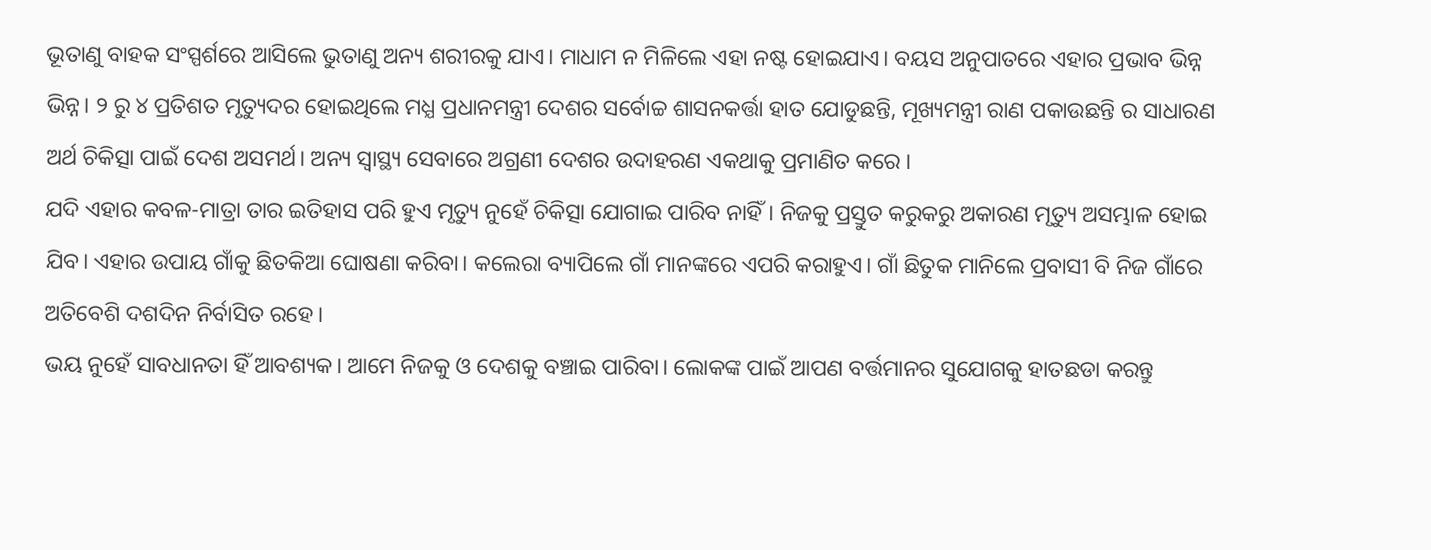ଭୂତାଣୁ ବାହକ ସଂସ୍ପର୍ଶରେ ଆସିଲେ ଭୁତାଣୁ ଅନ୍ୟ ଶରୀରକୁ ଯାଏ। ମାଧାମ ନ ମିଳିଲେ ଏହା ନଷ୍ଟ ହୋଇଯାଏ। ବୟସ ଅନୁପାତରେ ଏହାର ପ୍ରଭାବ ଭିନ୍ନ ଭିନ୍ନ। ୨ ରୁ ୪ ପ୍ରତିଶତ ମୃତ୍ୟୁଦର ହୋଇଥିଲେ ମଧ୍ଯ ପ୍ରଧାନମନ୍ତ୍ରୀ ଦେଶର ସର୍ବୋଚ୍ଚ ଶାସନକର୍ତ୍ତା ହାତ ଯୋଡୁଛନ୍ତି, ମୂଖ୍ୟମନ୍ତ୍ରୀ ରାଣ ପକାଉଛନ୍ତି ର ସାଧାରଣ ଅର୍ଥ ଚିକିତ୍ସା ପାଇଁ ଦେଶ ଅସମର୍ଥ। ଅନ୍ୟ ସ୍ୱାସ୍ଥ୍ୟ ସେବାରେ ଅଗ୍ରଣୀ ଦେଶର ଉଦାହରଣ ଏକଥାକୁ ପ୍ରମାଣିତ କରେ ।
ଯଦି ଏହାର କବଳ-ମାତ୍ରା ତାର ଇତିହାସ ପରି ହୁଏ ମୃତ୍ୟୁ ନୁହେଁ ଚିକିତ୍ସା ଯୋଗାଇ ପାରିବ ନାହିଁ। ନିଜକୁ ପ୍ରସ୍ତୁତ କରୁକରୁ ଅକାରଣ ମୃତ୍ୟୁ ଅସମ୍ଭାଳ ହୋଇ ଯିବ। ଏହାର ଉପାୟ ଗାଁକୁ ଛିତକିଆ ଘୋଷଣା କରିବା। କଲେରା ବ୍ୟାପିଲେ ଗାଁ ମାନଙ୍କରେ ଏପରି କରାହୁଏ। ଗାଁ ଛିତୁକ ମାନିଲେ ପ୍ରବାସୀ ବି ନିଜ ଗାଁରେ ଅତିବେଶି ଦଶଦିନ ନିର୍ବାସିତ ରହେ।
ଭୟ ନୁହେଁ ସାବଧାନତା ହିଁ ଆବଶ୍ୟକ। ଆମେ ନିଜକୁ ଓ ଦେଶକୁ ବଞ୍ଚାଇ ପାରିବା। ଲୋକଙ୍କ ପାଇଁ ଆପଣ ବର୍ତ୍ତମାନର ସୁଯୋଗକୁ ହାତଛଡା କରନ୍ତୁ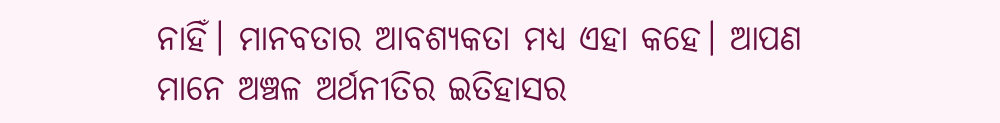ନାହିଁ। ମାନବତାର ଆବଶ୍ୟକତା ମଧ୍ଯ ଏହା କହେ। ଆପଣ ମାନେ ଅଞ୍ଚଳ ଅର୍ଥନୀତିର ଇତିହାସର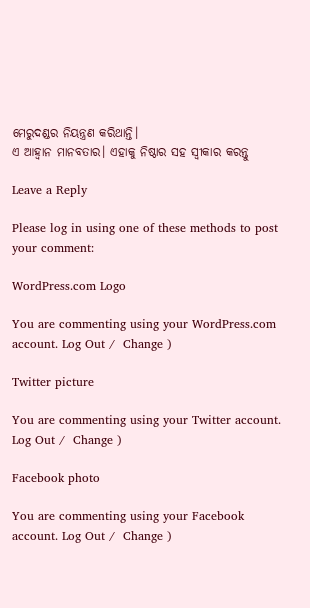ମେରୁଦଣ୍ଡର ନିୟନ୍ତ୍ରଣ କରିଥାନ୍ତି।
ଏ ଆହ୍ୱାନ ମାନବତାର। ଏହାକୁ ନିଷ୍ଠାର ସହ ସ୍ଵୀକାର କରନ୍ତୁ

Leave a Reply

Please log in using one of these methods to post your comment:

WordPress.com Logo

You are commenting using your WordPress.com account. Log Out /  Change )

Twitter picture

You are commenting using your Twitter account. Log Out /  Change )

Facebook photo

You are commenting using your Facebook account. Log Out /  Change )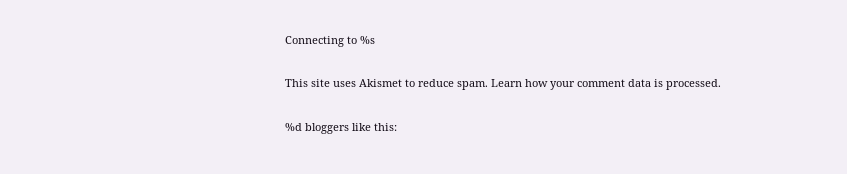Connecting to %s

This site uses Akismet to reduce spam. Learn how your comment data is processed.

%d bloggers like this: